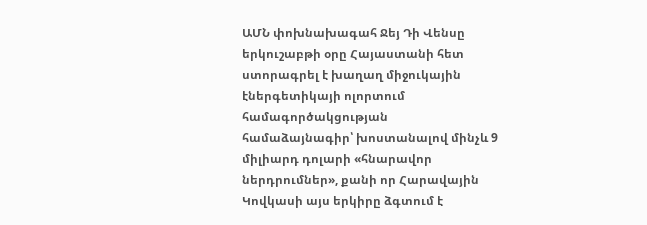ԱՄՆ փոխնախագահ Ջեյ Դի Վենսը երկուշաբթի օրը Հայաստանի հետ ստորագրել է խաղաղ միջուկային էներգետիկայի ոլորտում համագործակցության համաձայնագիր՝ խոստանալով մինչև 9 միլիարդ դոլարի «հնարավոր ներդրումներ», քանի որ Հարավային Կովկասի այս երկիրը ձգտում է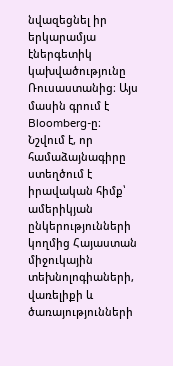նվազեցնել իր երկարամյա էներգետիկ կախվածությունը Ռուսաստանից։ Այս մասին գրում է Bloomberg-ը։
Նշվում է, որ համաձայնագիրը ստեղծում է իրավական հիմք՝ ամերիկյան ընկերությունների կողմից Հայաստան միջուկային տեխնոլոգիաների, վառելիքի և ծառայությունների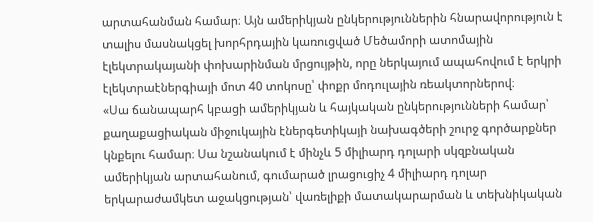արտահանման համար։ Այն ամերիկյան ընկերություններին հնարավորություն է տալիս մասնակցել խորհրդային կառուցված Մեծամորի ատոմային էլեկտրակայանի փոխարինման մրցույթին, որը ներկայում ապահովում է երկրի էլեկտրաէներգիայի մոտ 40 տոկոսը՝ փոքր մոդուլային ռեակտորներով։
«Սա ճանապարհ կբացի ամերիկյան և հայկական ընկերությունների համար՝ քաղաքացիական միջուկային էներգետիկայի նախագծերի շուրջ գործարքներ կնքելու համար։ Սա նշանակում է մինչև 5 միլիարդ դոլարի սկզբնական ամերիկյան արտահանում, գումարած լրացուցիչ 4 միլիարդ դոլար երկարաժամկետ աջակցության՝ վառելիքի մատակարարման և տեխնիկական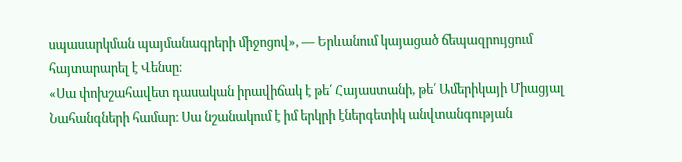սպասարկման պայմանագրերի միջոցով», — Երևանում կայացած ճեպազրույցում հայտարարել է Վենսը։
«Սա փոխշահավետ դասական իրավիճակ է թե՛ Հայաստանի, թե՛ Ամերիկայի Միացյալ Նահանգների համար։ Սա նշանակում է իմ երկրի էներգետիկ անվտանգության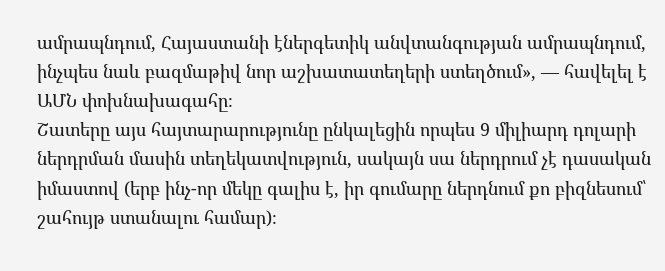ամրապնդում, Հայաստանի էներգետիկ անվտանգության ամրապնդում, ինչպես նաև բազմաթիվ նոր աշխատատեղերի ստեղծում», — հավելել է ԱՄՆ փոխնախագահը։
Շատերը այս հայտարարությունը ընկալեցին որպես 9 միլիարդ դոլարի ներդրման մասին տեղեկատվություն, սակայն սա ներդրում չէ դասական իմաստով (երբ ինչ-որ մեկը գալիս է, իր գումարը ներդնում քո բիզնեսում՝ շահույթ ստանալու համար)։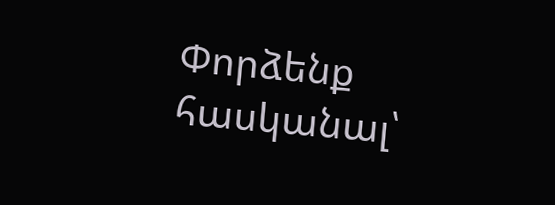Փորձենք հասկանալ՝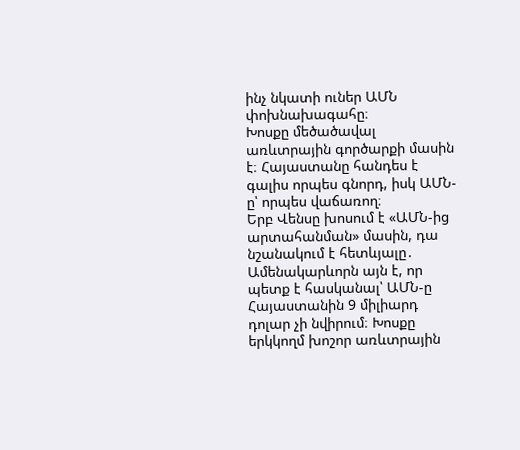ինչ նկատի ուներ ԱՄՆ փոխնախագահը։
Խոսքը մեծածավալ առևտրային գործարքի մասին է։ Հայաստանը հանդես է գալիս որպես գնորդ, իսկ ԱՄՆ-ը՝ որպես վաճառող։
Երբ Վենսը խոսում է «ԱՄՆ-ից արտահանման» մասին, դա նշանակում է հետևյալը․
Ամենակարևորն այն է, որ պետք է հասկանալ՝ ԱՄՆ-ը Հայաստանին 9 միլիարդ դոլար չի նվիրում։ Խոսքը երկկողմ խոշոր առևտրային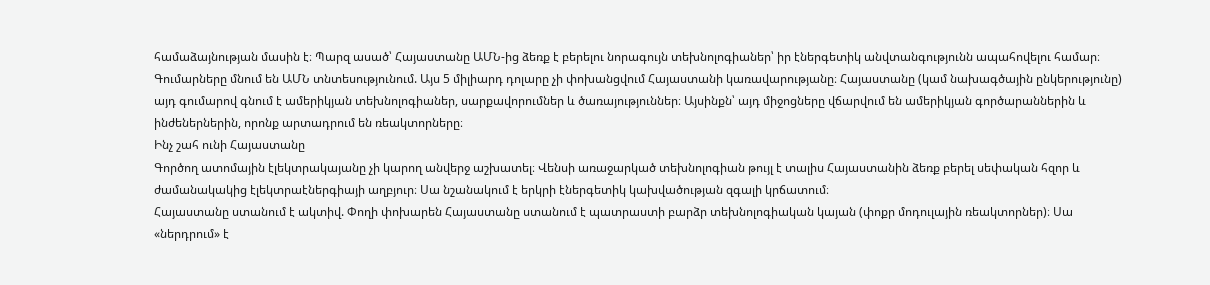համաձայնության մասին է։ Պարզ ասած՝ Հայաստանը ԱՄՆ-ից ձեռք է բերելու նորագույն տեխնոլոգիաներ՝ իր էներգետիկ անվտանգությունն ապահովելու համար։
Գումարները մնում են ԱՄՆ տնտեսությունում. Այս 5 միլիարդ դոլարը չի փոխանցվում Հայաստանի կառավարությանը։ Հայաստանը (կամ նախագծային ընկերությունը) այդ գումարով գնում է ամերիկյան տեխնոլոգիաներ, սարքավորումներ և ծառայություններ։ Այսինքն՝ այդ միջոցները վճարվում են ամերիկյան գործարաններին և ինժեներներին, որոնք արտադրում են ռեակտորները։
Ինչ շահ ունի Հայաստանը
Գործող ատոմային էլեկտրակայանը չի կարող անվերջ աշխատել։ Վենսի առաջարկած տեխնոլոգիան թույլ է տալիս Հայաստանին ձեռք բերել սեփական հզոր և ժամանակակից էլեկտրաէներգիայի աղբյուր։ Սա նշանակում է երկրի էներգետիկ կախվածության զգալի կրճատում։
Հայաստանը ստանում է ակտիվ. Փողի փոխարեն Հայաստանը ստանում է պատրաստի բարձր տեխնոլոգիական կայան (փոքր մոդուլային ռեակտորներ)։ Սա «ներդրում» է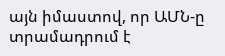այն իմաստով, որ ԱՄՆ-ը տրամադրում է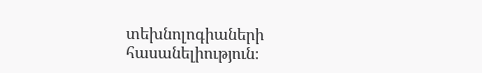տեխնոլոգիաների հասանելիություն։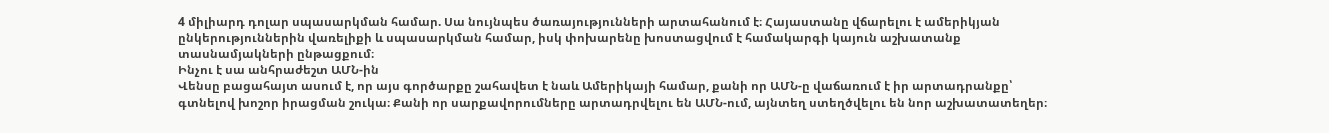4 միլիարդ դոլար սպասարկման համար. Սա նույնպես ծառայությունների արտահանում է։ Հայաստանը վճարելու է ամերիկյան ընկերություններին վառելիքի և սպասարկման համար, իսկ փոխարենը խոստացվում է համակարգի կայուն աշխատանք տասնամյակների ընթացքում։
Ինչու է սա անհրաժեշտ ԱՄՆ-ին
Վենսը բացահայտ ասում է, որ այս գործարքը շահավետ է նաև Ամերիկայի համար, քանի որ ԱՄՆ-ը վաճառում է իր արտադրանքը՝ գտնելով խոշոր իրացման շուկա։ Քանի որ սարքավորումները արտադրվելու են ԱՄՆ-ում, այնտեղ ստեղծվելու են նոր աշխատատեղեր։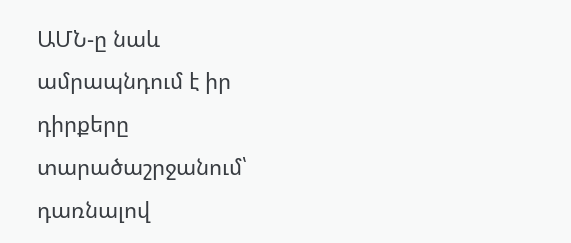ԱՄՆ-ը նաև ամրապնդում է իր դիրքերը տարածաշրջանում՝ դառնալով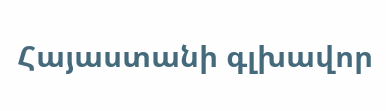Հայաստանի գլխավոր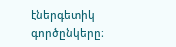էներգետիկ գործընկերը։